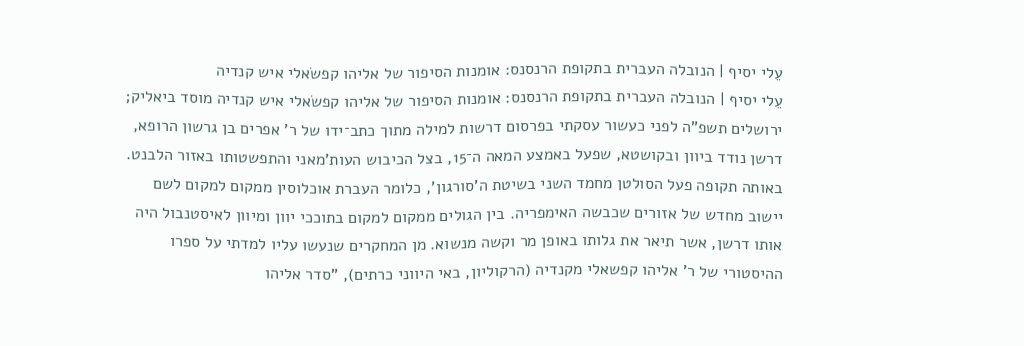עֵלי יסיף | הנובלה העברית בתקופת הרנסנס: אומנות הסיפור של אליהו קפשׂאלי איש קנדיה
עֵלי יסיף | הנובלה העברית בתקופת הרנסנס: אומנות הסיפור של אליהו קפשׂאלי איש קנדיה מוסד ביאליק; ירושלים תשפ"ה לפני כעשור עסקתי בפרסום דרשות למילה מתוך כתב־ידו של ר' אפרים בן גרשון הרופא, דרשן נודד ביוון ובקושטא, שפעל באמצע המאה ה־15, בצל הכיבוש העות'מאני והתפשטותו באזור הלבנט. באותה תקופה פעל הסולטן מחמד השני בשיטת ה'סורגון', כלומר העברת אוכלוסין ממקום למקום לשם יישוב מחדש של אזורים שכבשה האימפריה. בין הגולים ממקום למקום בתוככי יוון ומיוון לאיסטנבול היה אותו דרשן, אשר תיאר את גלותו באופן מר וקשה מנשוא. מן המחקרים שנעשו עליו למדתי על ספרו ההיסטורי של ר' אליהו קפשאלי מקנדיה (הרקוליון, באי היווני כרתים), "סדר אליהו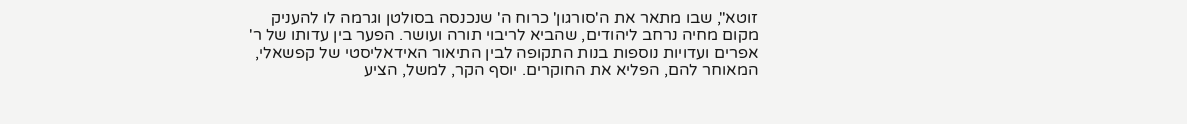זוטא", שבו מתאר את ה'סורגון' כרוח ה' שנכנסה בסולטן וגרמה לו להעניק מקום מחיה נרחב ליהודים, שהביא לריבוי תורה ועושר. הפער בין עדותו של ר' אפרים ועדויות נוספות בנות התקופה לבין התיאור האידאליסטי של קפשאלי, המאוחר להם, הפליא את החוקרים. יוסף הקר, למשל, הציע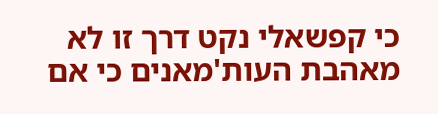כי קפשאלי נקט דרך זו לא מאהבת העות'מאנים כי אם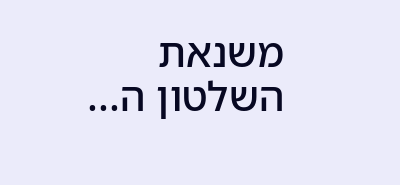משנאת השלטון ה...